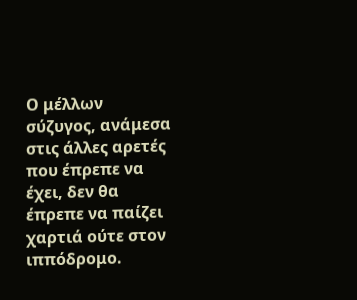Ο μέλλων σύζυγος, ανάμεσα στις άλλες αρετές που έπρεπε να έχει, δεν θα έπρεπε να παίζει χαρτιά ούτε στον ιππόδρομο.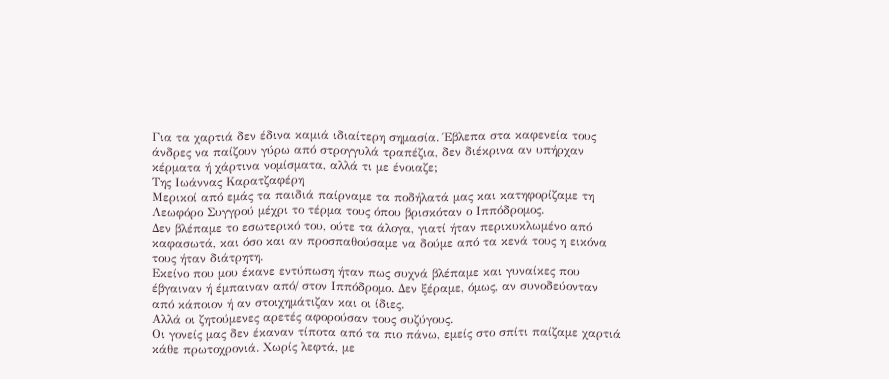Για τα χαρτιά δεν έδινα καμιά ιδιαίτερη σημασία. Έβλεπα στα καφενεία τους άνδρες να παίζουν γύρω από στρογγυλά τραπέζια, δεν διέκρινα αν υπήρχαν κέρματα ή χάρτινα νομίσματα, αλλά τι με ένοιαζε;
Της Ιωάννας Καρατζαφέρη
Μερικοί από εμάς τα παιδιά παίρναμε τα ποδήλατά μας και κατηφορίζαμε τη Λεωφόρο Συγγρού μέχρι το τέρμα τους όπου βρισκόταν ο Ιππόδρομος.
Δεν βλέπαμε το εσωτερικό του, ούτε τα άλογα, γιατί ήταν περικυκλωμένο από καφασωτά, και όσο και αν προσπαθούσαμε να δούμε από τα κενά τους η εικόνα τους ήταν διάτρητη.
Εκείνο που μου έκανε εντύπωση ήταν πως συχνά βλέπαμε και γυναίκες που έβγαιναν ή έμπαιναν από/ στον Ιππόδρομο. Δεν ξέραμε, όμως, αν συνοδεύονταν από κάποιον ή αν στοιχημάτιζαν και οι ίδιες.
Αλλά οι ζητούμενες αρετές αφορούσαν τους συζύγους.
Οι γονείς μας δεν έκαναν τίποτα από τα πιο πάνω, εμείς στο σπίτι παίζαμε χαρτιά κάθε πρωτοχρονιά. Χωρίς λεφτά, με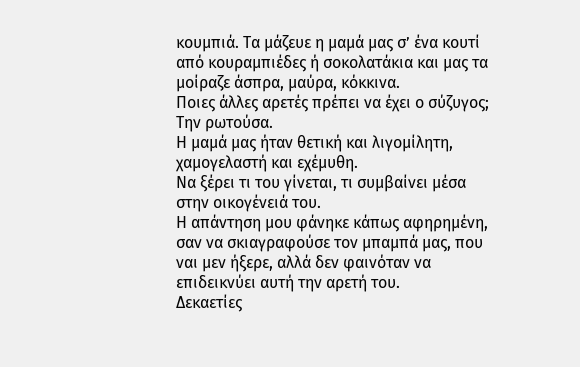κουμπιά. Τα μάζευε η μαμά μας σ’ ένα κουτί από κουραμπιέδες ή σοκολατάκια και μας τα μοίραζε άσπρα, μαύρα, κόκκινα.
Ποιες άλλες αρετές πρέπει να έχει ο σύζυγος; Την ρωτούσα.
Η μαμά μας ήταν θετική και λιγομίλητη, χαμογελαστή και εχέμυθη.
Να ξέρει τι του γίνεται, τι συμβαίνει μέσα στην οικογένειά του.
Η απάντηση μου φάνηκε κάπως αφηρημένη, σαν να σκιαγραφούσε τον μπαμπά μας, που ναι μεν ήξερε, αλλά δεν φαινόταν να επιδεικνύει αυτή την αρετή του.
Δεκαετίες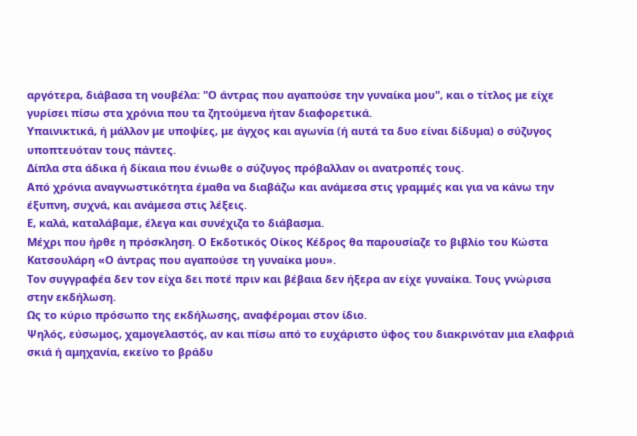αργότερα, διάβασα τη νουβέλα: "Ο άντρας που αγαπούσε την γυναίκα μου", και ο τίτλος με είχε γυρίσει πίσω στα χρόνια που τα ζητούμενα ήταν διαφορετικά.
Υπαινικτικά, ή μάλλον με υποψίες, με άγχος και αγωνία (ή αυτά τα δυο είναι δίδυμα) ο σύζυγος υποπτευόταν τους πάντες.
Δίπλα στα άδικα ή δίκαια που ένιωθε ο σύζυγος πρόβαλλαν οι ανατροπές τους.
Από χρόνια αναγνωστικότητα έμαθα να διαβάζω και ανάμεσα στις γραμμές και για να κάνω την έξυπνη, συχνά, και ανάμεσα στις λέξεις.
Ε, καλά, καταλάβαμε, έλεγα και συνέχιζα το διάβασμα.
Μέχρι που ήρθε η πρόσκληση. Ο Εκδοτικός Οίκος Κέδρος θα παρουσίαζε το βιβλίο του Κώστα Κατσουλάρη «Ο άντρας που αγαπούσε τη γυναίκα μου».
Τον συγγραφέα δεν τον είχα δει ποτέ πριν και βέβαια δεν ήξερα αν είχε γυναίκα. Τους γνώρισα στην εκδήλωση.
Ως το κύριο πρόσωπο της εκδήλωσης, αναφέρομαι στον ίδιο.
Ψηλός, εύσωμος, χαμογελαστός, αν και πίσω από το ευχάριστο ύφος του διακρινόταν μια ελαφριά σκιά ή αμηχανία, εκείνο το βράδυ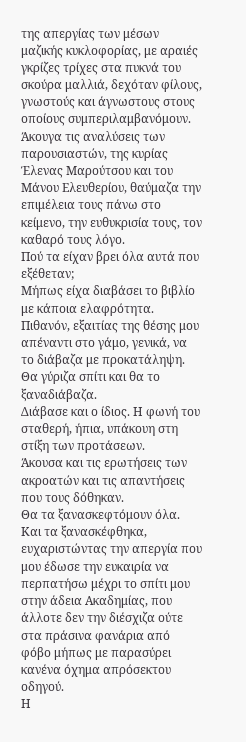της απεργίας των μέσων μαζικής κυκλοφορίας, με αραιές γκρίζες τρίχες στα πυκνά του σκούρα μαλλιά, δεχόταν φίλους, γνωστούς και άγνωστους στους οποίους συμπεριλαμβανόμουν.
Άκουγα τις αναλύσεις των παρουσιαστών, της κυρίας Έλενας Μαρούτσου και του Μάνου Ελευθερίου, θαύμαζα την επιμέλεια τους πάνω στο κείμενο, την ευθυκρισία τους, τον καθαρό τους λόγο.
Πού τα είχαν βρει όλα αυτά που εξέθεταν;
Μήπως είχα διαβάσει το βιβλίο με κάποια ελαφρότητα.
Πιθανόν, εξαιτίας της θέσης μου απέναντι στο γάμο, γενικά, να το διάβαζα με προκατάληψη.
Θα γύριζα σπίτι και θα το ξαναδιάβαζα.
Διάβασε και ο ίδιος. Η φωνή του σταθερή, ήπια, υπάκουη στη στίξη των προτάσεων.
Άκουσα και τις ερωτήσεις των ακροατών και τις απαντήσεις που τους δόθηκαν.
Θα τα ξανασκεφτόμουν όλα.
Και τα ξανασκέφθηκα, ευχαριστώντας την απεργία που μου έδωσε την ευκαιρία να περπατήσω μέχρι το σπίτι μου στην άδεια Ακαδημίας, που άλλοτε δεν την διέσχιζα ούτε στα πράσινα φανάρια από φόβο μήπως με παρασύρει κανένα όχημα απρόσεκτου οδηγού.
Η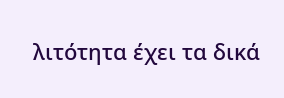λιτότητα έχει τα δικά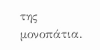της μονοπάτια.